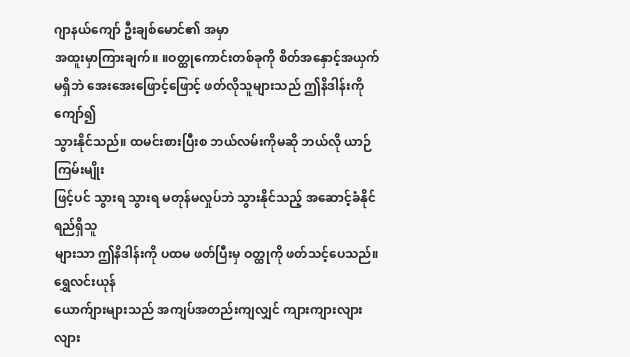ဂျာနယ်ကျော် ဦးချစ်မောင်၏ အမှာ
အထူးမှာကြားချက်။ ။ဝတ္ထုကောင်းတစ်ခုကို စိတ်အနှောင့်အယှက်
မရှိဘဲ အေးအေးဖြောင့်ဖြောင့် ဖတ်လိုသူများသည် ဤနိဒါန်းကို ကျော်၍
သွားနိုင်သည်။ ထမင်းစားပြီးစ ဘယ်လမ်းကိုမဆို ဘယ်လို ယာဉ်ကြမ်းမျိုး
ဖြင့်ပင် သွားရ သွားရ မတုန်မလှုပ်ဘဲ သွားနိုင်သည့် အဆောင့်ခံနိုင်ရည်ရှိသူ
များသာ ဤနိဒါန်းကို ပထမ ဖတ်ပြီးမှ ဝတ္ထုကို ဖတ်သင့်ပေသည်။
ရွှေလင်းယုန်
ယောက်ျားများသည် အကျပ်အတည်းကျလျှင် ကျားကျားလျားလျား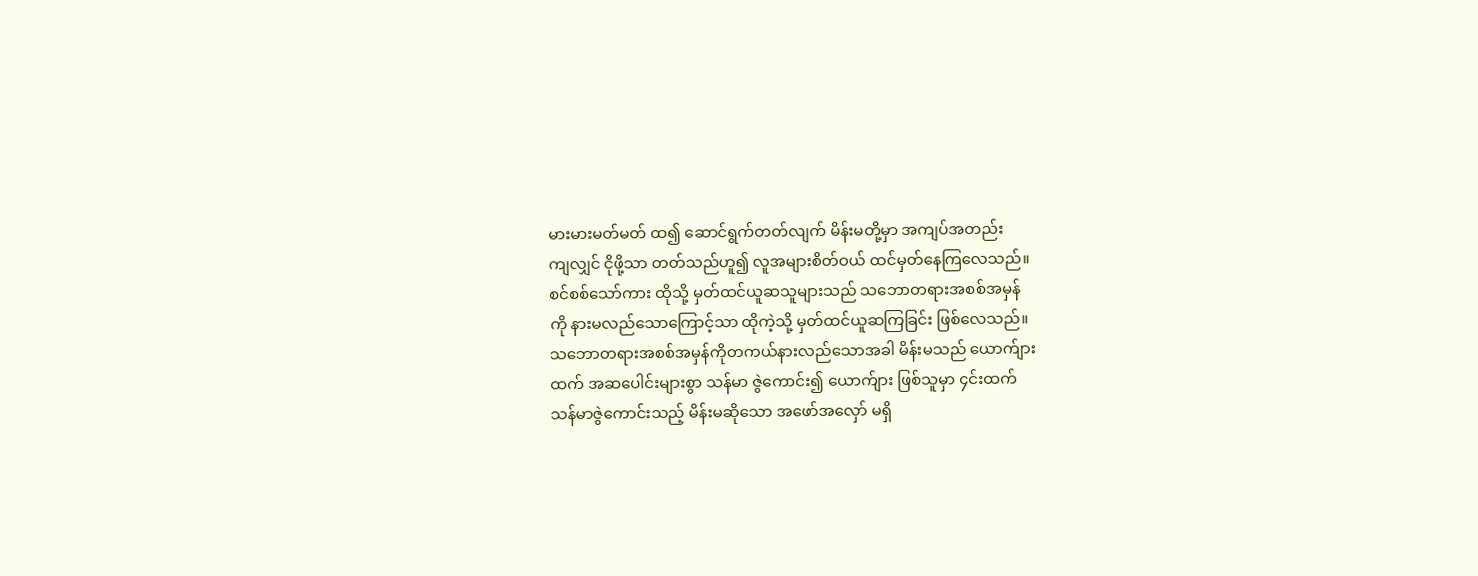မားမားမတ်မတ် ထ၍ ဆောင်ရွက်တတ်လျက် မိန်းမတို့မှာ အကျပ်အတည်း
ကျလျှင် ငိုဖို့သာ တတ်သည်ဟူ၍ လူအများစိတ်ဝယ် ထင်မှတ်နေကြလေသည်။
စင်စစ်သော်ကား ထိုသို့ မှတ်ထင်ယူဆသူများသည် သဘောတရားအစစ်အမှန်
ကို နားမလည်သောကြောင့်သာ ထိုကဲ့သို့ မှတ်ထင်ယူဆကြခြင်း ဖြစ်လေသည်။
သဘောတရားအစစ်အမှန်ကိုတကယ်နားလည်သောအခါ မိန်းမသည် ယောက်ျား
ထက် အဆပေါင်းများစွာ သန်မာ ဇွဲကောင်း၍ ယောက်ျား ဖြစ်သူမှာ ၄င်းထက်
သန်မာဇွဲကောင်းသည့် မိန်းမဆိုသော အဖော်အလှော် မရှိ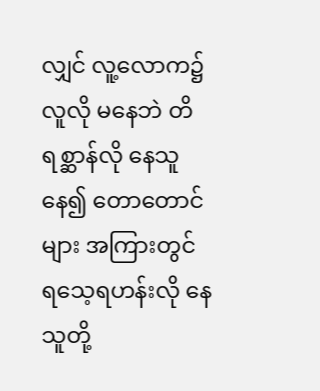လျှင် လူ့လောက၌
လူလို မနေဘဲ တိရစ္ဆာန်လို နေသူနေ၍ တောတောင်များ အကြားတွင်
ရသေ့ရဟန်းလို နေသူတို့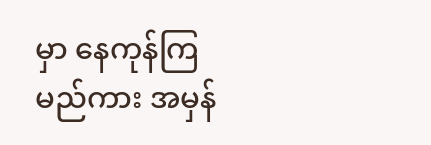မှာ နေကုန်ကြမည်ကား အမှန်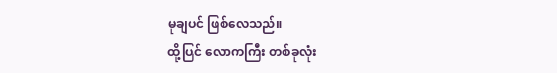မုချပင် ဖြစ်လေသည်။
ထို့ပြင် လောကကြီး တစ်ခုလုံး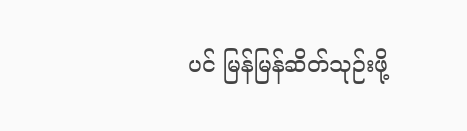ပင် မြန်မြန်ဆိတ်သုဉ်းဖို့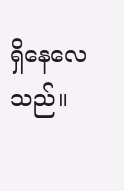ရှိနေလေသည်။